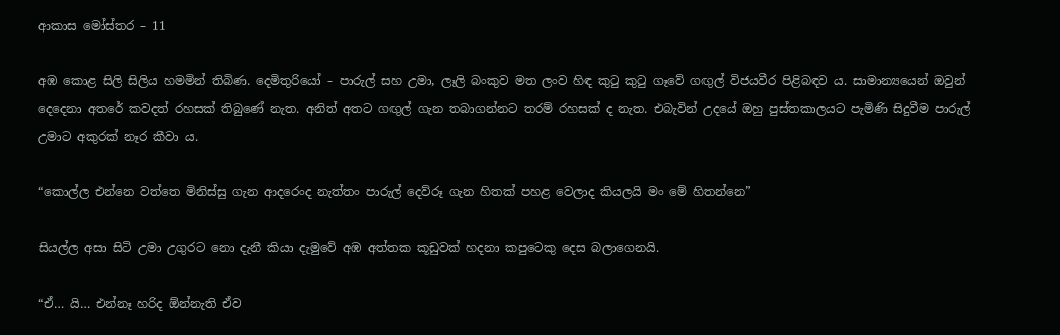ආකාස මෝස්තර – 11

අඹ කොළ සිලි සිලිය හමමින් තිබිණ. දෙමිතුරියෝ – පාරුල් සහ උමා, ලෑලි බංකුව මත ලංව හිඳ කුටු කුටු ගෑවේ ගඟුල් විජයවීර පිළිබඳව ය. සාමාන්‍යයෙන් ඔවුන් දෙදෙනා අතරේ කවදත් රහසක් තිබුණේ නැත. අනිත් අතට ගඟුල් ගැන තබාගන්නට තරම් රහසක් ද නැත. එබැවින් උදයේ ඔහු පුස්තකාලයට පැමිණි සිදුවීම පාරුල් උමාට අකුරක් නෑර කීවා ය.

“කොල්ල එන්නෙ වත්තෙ මිනිස්සු ගැන ආදරෙංද නැත්තං පාරුල් දෙව්රූ ගැන හිතක් පහළ වෙලාද කියලයි මං මේ හිතන්නෙ”

සියල්ල අසා සිටි උමා උගුරට නො දැනී කියා දැමුවේ අඹ අත්තක කූඩුවක් හදනා කපුටෙකු දෙස බලාගෙනයි.

“ඒ… යි… එන්නෑ හරිද ඕන්නැති ඒව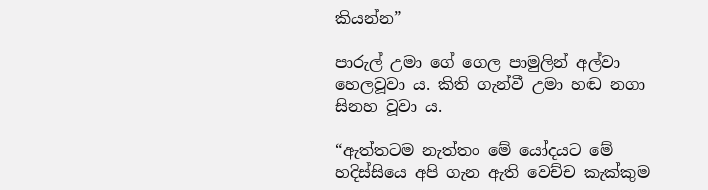කියන්න”

පාරුල් උමා ගේ ගෙල පාමුලින් අල්වා හෙලවූවා ය. කිති ගැන්වී උමා හඬ නගා සිනහ වූවා ය.

“ඇත්තටම නැත්තං මේ යෝදයට මේ හදිස්සියෙ අපි ගැන ඇති වෙච්ච කැක්කුම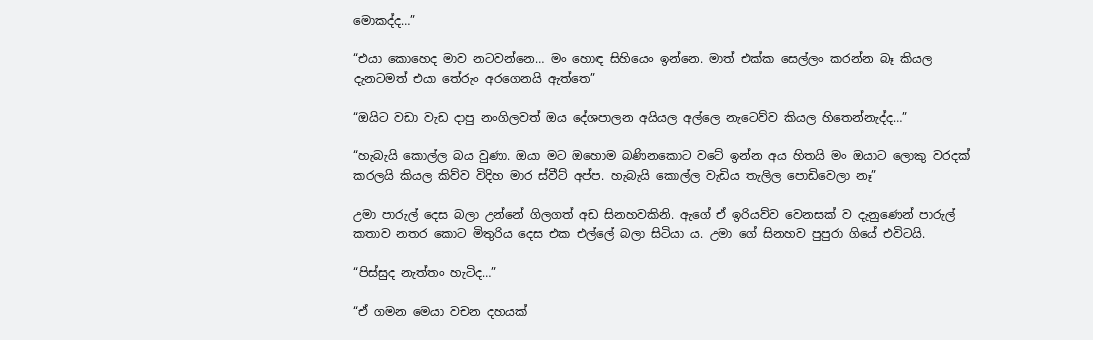මොකද්ද…”

“එයා කොහෙද මාව නටවන්නෙ… මං හොඳ සිහියෙං ඉන්නෙ. මාත් එක්ක සෙල්ලං කරන්න බෑ කියල දැනටමත් එයා තේරුං අරගෙනයි ඇත්තෙ”

“ඔයිට වඩා වැඩ දාපු නංගිලවත් ඔය දේශපාලන අයියල අල්ලෙ නැටෙව්ව කියල හිතෙන්නැද්ද…”

“හැබැයි කොල්ල බය වුණා. ඔයා මට ඔහොම බණිනකොට වටේ ඉන්න අය හිතයි මං ඔයාට ලොකු වරදක් කරලයි කියල කිව්ව විදිහ මාර ස්වීට් අප්ප. හැබැයි කොල්ල වැඩිය තැලිල පොඩිවෙලා නෑ”

උමා පාරුල් දෙස බලා උන්නේ ගිලගත් අඩ සිනහවකිනි. ඇගේ ඒ ඉරියව්ව වෙනසක් ව දැනුණෙන් පාරුල් කතාව නතර කොට මිතුරිය දෙස එක එල්ලේ බලා සිටියා ය. උමා ගේ සිනහව පුපුරා ගියේ එවිටයි.

“පිස්සුද නැත්තං හැටිද…”

“ඒ ගමන මෙයා වචන දහයක්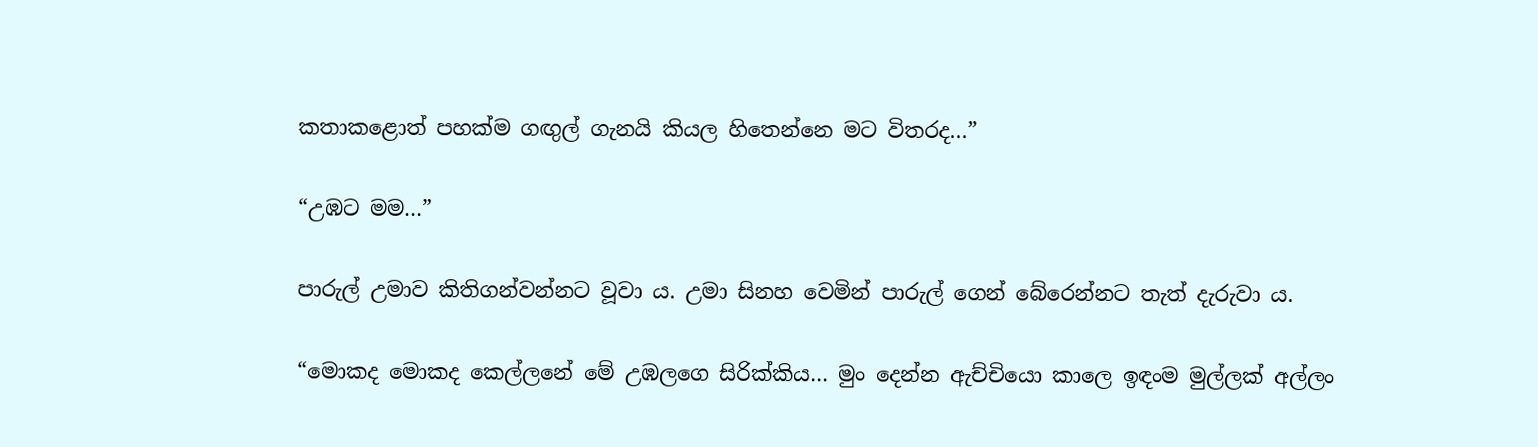කතාකළොත් පහක්ම ගඟුල් ගැනයි කියල හිතෙන්නෙ මට විතරද…”

“උඹට මම…”

පාරුල් උමාව කිතිගන්වන්නට වූවා ය. උමා සිනහ වෙමින් පාරුල් ගෙන් බේරෙන්නට තැත් දැරුවා ය.

“මොකද මොකද කෙල්ලනේ මේ උඹලගෙ සිරික්කිය… මුං දෙන්න ඇච්චියො කාලෙ ඉඳංම මුල්ලක් අල්ලං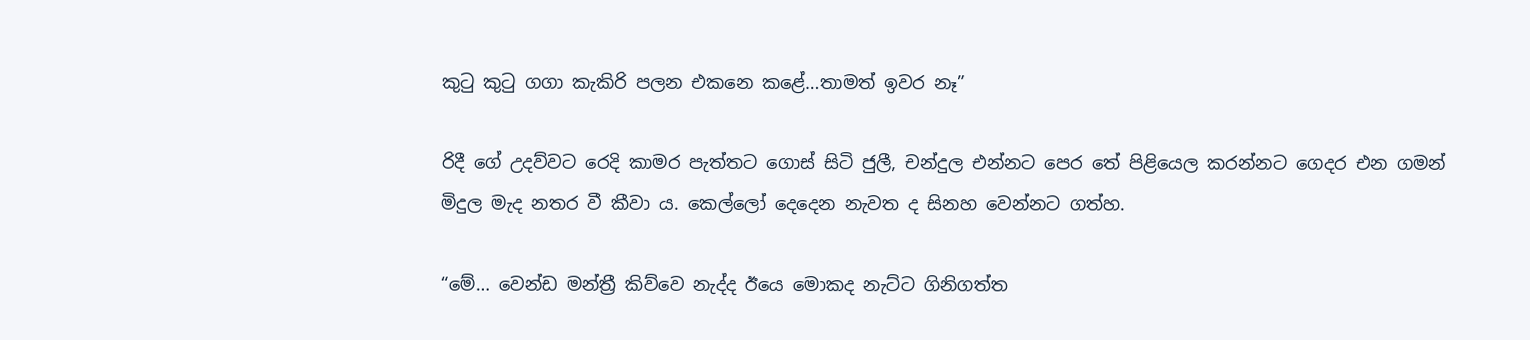කුටු කුටු ගගා කැකිරි පලන එකනෙ කළේ…තාමත් ඉවර නෑ”

රිදී ගේ උදව්වට රෙදි කාමර පැත්තට ගොස් සිටි ජුලී, චන්දුල එන්නට පෙර තේ පිළියෙල කරන්නට ගෙදර එන ගමන් මිදුල මැද නතර වී කීවා ය. කෙල්ලෝ දෙදෙන නැවත ද සිනහ වෙන්නට ගත්හ.

“මේ… වෙන්ඩ මන්ත්‍රී කිව්වෙ නැද්ද ඊයෙ මොකද නැට්ට ගිනිගත්ත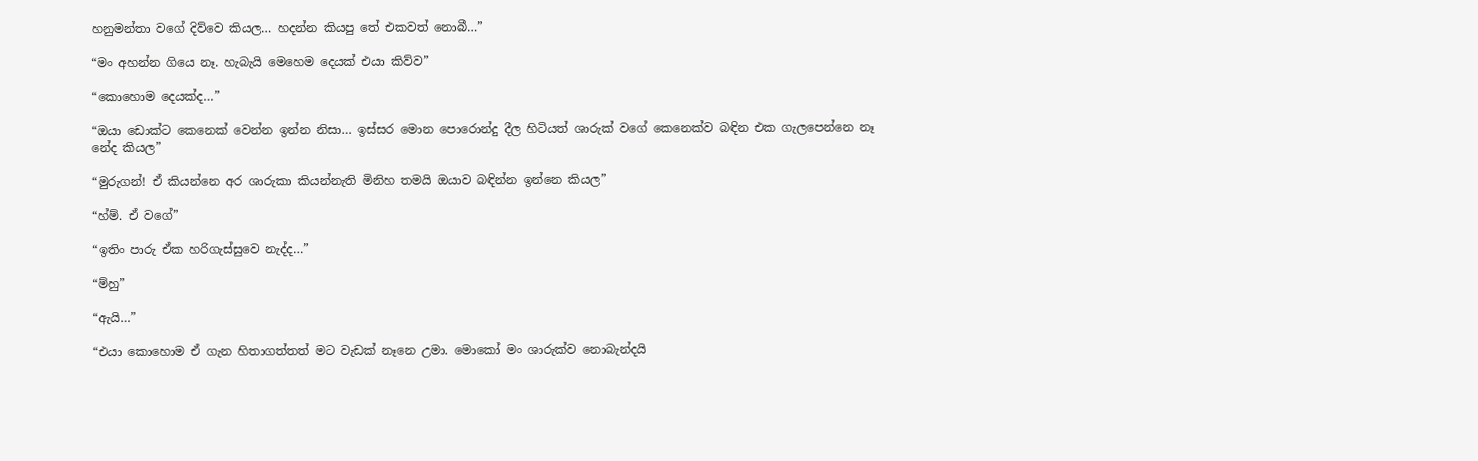හනුමන්තා වගේ දිව්වෙ කියල… හදන්න කියපු තේ එකවත් නොබී…”

“මං අහන්න ගියෙ නෑ. හැබැයි මෙහෙම දෙයක් එයා කිව්ව”

“කොහොම දෙයක්ද…”

“ඔයා ඩොක්ට කෙනෙක් වෙන්න ඉන්න නිසා… ඉස්සර මොන පොරොන්දු දීල හිටියත් ශාරුක් වගේ කෙනෙක්ව බඳින එක ගැලපෙන්නෙ නෑ නේද කියල”

“මුරුගන්! ඒ කියන්නෙ අර ශාරුකා කියන්නැති මිනිහ තමයි ඔයාව බඳින්න ඉන්නෙ කියල”

“හ්ම්. ඒ වගේ”

“ඉතිං පාරු ඒක හරිගැස්සුවෙ නැද්ද…”

“ම්හු”

“ඇයි…”

“එයා කොහොම ඒ ගැන හිතාගත්තත් මට වැඩක් නෑනෙ උමා. මොකෝ මං ශාරුක්ව නොබැන්දයි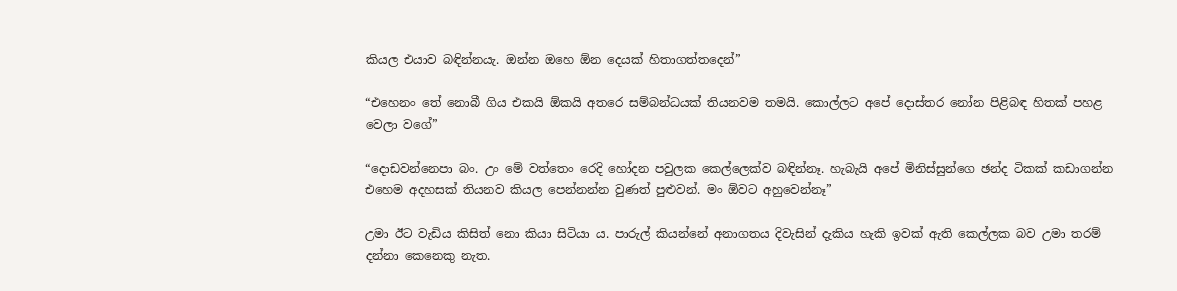කියල එයාව බඳින්නයැ. ඔන්න ඔහෙ ඕන දෙයක් හිතාගත්තදෙන්”

“එහෙනං තේ නොබී ගිය එකයි ඕකයි අතරෙ සම්බන්ධයක් තියනවම තමයි. කොල්ලට අපේ දොස්තර නෝන පිළිබඳ හිතක් පහළ වෙලා වගේ”

“දොඩවන්නෙපා බං. උං මේ වත්තෙං රෙදි හෝදන පවුලක කෙල්ලෙක්ව බඳින්නෑ. හැබැයි අපේ මිනිස්සුන්ගෙ ඡන්ද ටිකක් කඩාගන්න එහෙම අදහසක් තියනව කියල පෙන්නන්න වුණත් පුළුවන්. මං ඕවට අහුවෙන්නෑ”

උමා ඊට වැඩිය කිසිත් නො කියා සිටියා ය. පාරුල් කියන්නේ අනාගතය දිවැසින් දැකිය හැකි ඉවක් ඇති කෙල්ලක බව උමා තරම් දන්නා කෙනෙකු නැත.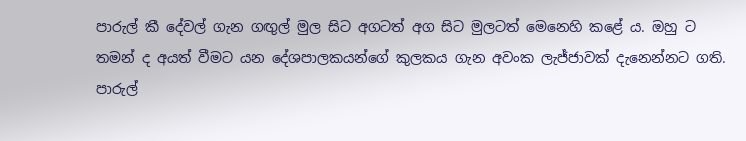පාරුල් කී දේවල් ගැන ගඟුල් මුල සිට අගටත් අග සිට මුලටත් මෙනෙහි කළේ ය. ඔහු ට තමන් ද අයත් වීමට යන දේශපාලකයන්ගේ කුලකය ගැන අවංක ලැජ්ජාවක් දැනෙන්නට ගති. පාරුල්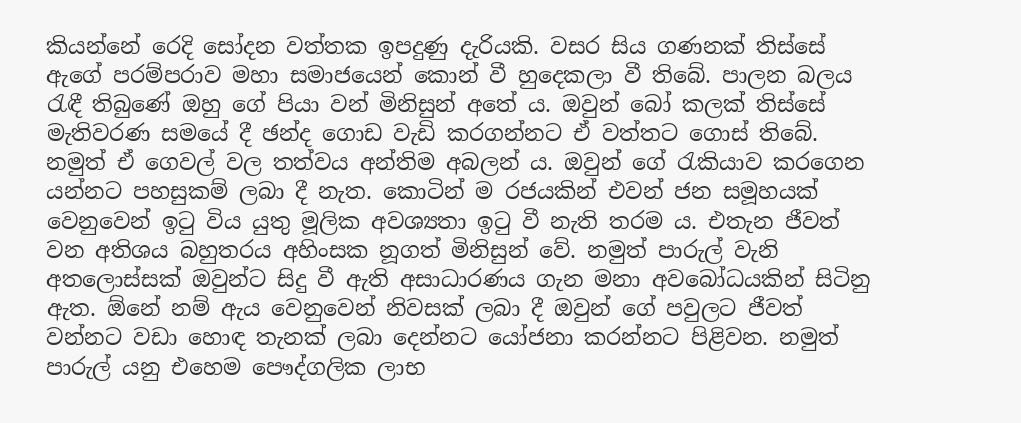කියන්නේ රෙදි සෝදන වත්තක ඉපදුණු දැරියකි. වසර සිය ගණනක් තිස්සේ ඇගේ පරම්පරාව මහා සමාජයෙන් කොන් වී හුදෙකලා වී තිබේ. පාලන බලය රැඳී තිබුණේ ඔහු ගේ පියා වන් මිනිසුන් අතේ ය. ඔවුන් බෝ කලක් තිස්සේ මැතිවරණ සමයේ දී ඡන්ද ගොඩ වැඩි කරගන්නට ඒ වත්තට ගොස් තිබේ. නමුත් ඒ ගෙවල් වල තත්වය අන්තිම අබලන් ය. ඔවුන් ගේ රැකියාව කරගෙන යන්නට පහසුකම් ලබා දී නැත. කොටින් ම රජයකින් එවන් ජන සමූහයක් වෙනුවෙන් ඉටු විය යුතු මූලික අවශ්‍යතා ඉටු වී නැති තරම ය. එතැන ජීවත් වන අතිශය බහුතරය අහිංසක නූගත් මිනිසුන් වේ. නමුත් පාරුල් වැනි අතලොස්සක් ඔවුන්ට සිදු වී ඇති අසාධාරණය ගැන මනා අවබෝධයකින් සිටිනු ඇත. ඕනේ නම් ඇය වෙනුවෙන් නිවසක් ලබා දී ඔවුන් ගේ පවුලට ජීවත් වන්නට වඩා හොඳ තැනක් ලබා දෙන්නට යෝජනා කරන්නට පිළිවන. නමුත් පාරුල් යනු එහෙම පෞද්ගලික ලාභ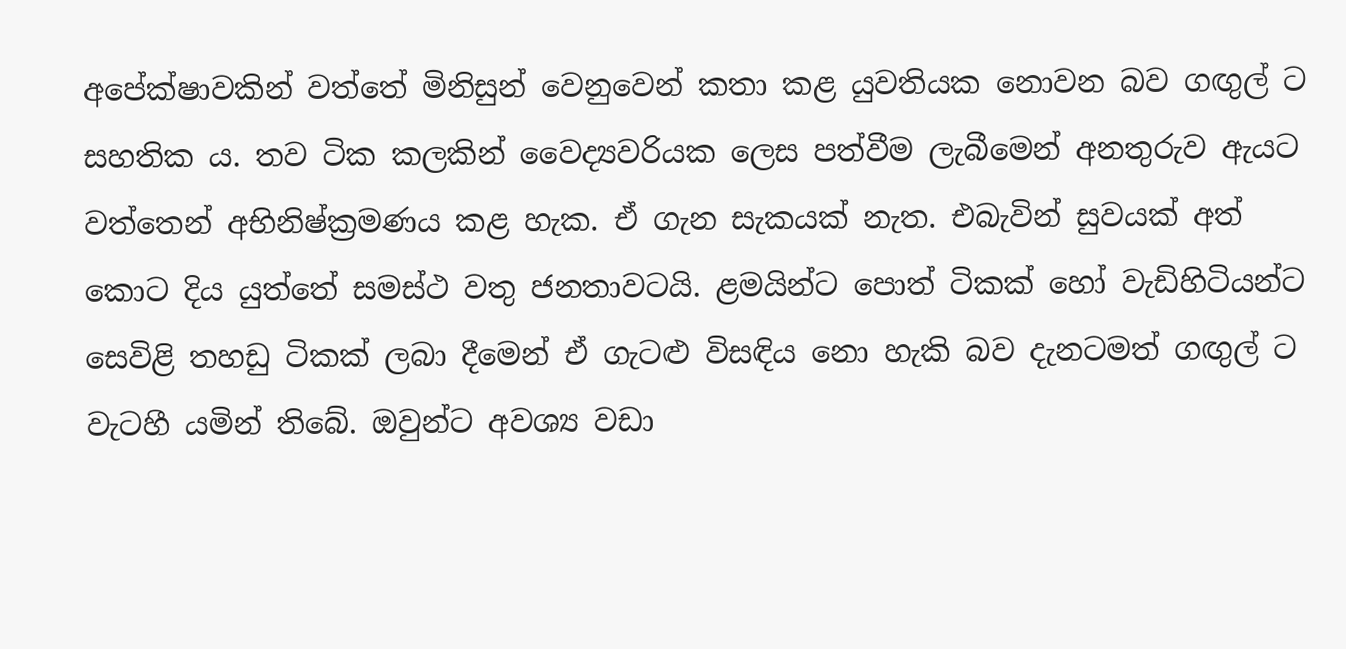අපේක්ෂාවකින් වත්තේ මිනිසුන් වෙනුවෙන් කතා කළ යුවතියක නොවන බව ගඟුල් ට සහතික ය. තව ටික කලකින් වෛද්‍යවරියක ලෙස පත්වීම ලැබීමෙන් අනතුරුව ඇයට වත්තෙන් අභිනිෂ්ක්‍රමණය කළ හැක. ඒ ගැන සැකයක් නැත. එබැවින් සුවයක් අත් කොට දිය යුත්තේ සමස්ථ වතු ජනතාවටයි. ළමයින්ට පොත් ටිකක් හෝ වැඩිහිටියන්ට සෙවිළි තහඩු ටිකක් ලබා දීමෙන් ඒ ගැටළු විසඳිය නො හැකි බව දැනටමත් ගඟුල් ට වැටහී යමින් තිබේ. ඔවුන්ට අවශ්‍ය වඩා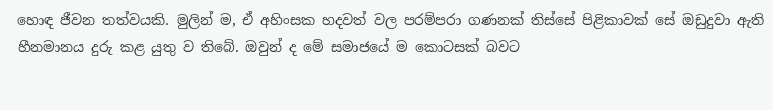හොඳ ජීවන තත්වයකි. මුලින් ම, ඒ අහිංසක හදවත් වල පරම්පරා ගණනක් තිස්සේ පිළිකාවක් සේ ඔඩුදුවා ඇති හීනමානය දුරු කළ යුතු ව තිබේ. ඔවුන් ද මේ සමාජයේ ම කොටසක් බවට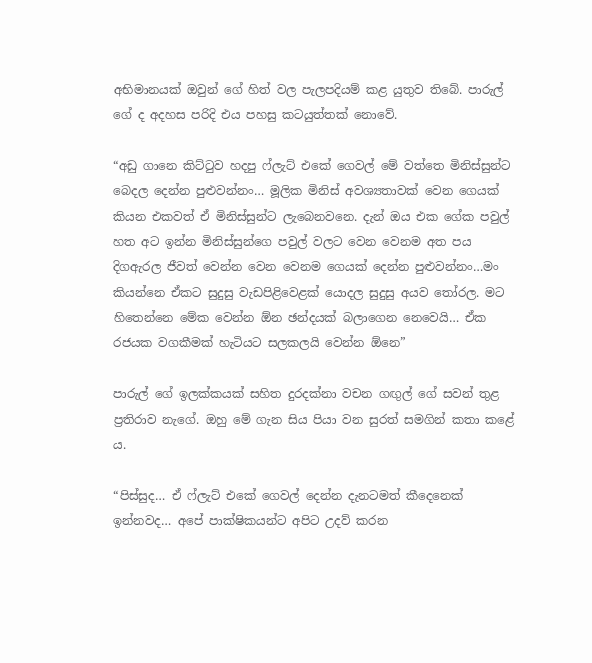අභිමානයක් ඔවුන් ගේ හිත් වල පැලපදියම් කළ යුතුව තිබේ. පාරුල් ගේ ද අදහස පරිදි එය පහසු කටයුත්තක් නොවේ.

“අඩු ගානෙ කිට්ටුව හදපු ෆ්ලැට් එකේ ගෙවල් මේ වත්තෙ මිනිස්සුන්ට බෙදල දෙන්න පුළුවන්නං… මූලික මිනිස් අවශ්‍යතාවක් වෙන ගෙයක් කියන එකවත් ඒ මිනිස්සුන්ට ලැබෙනවනෙ. දැන් ඔය එක ගේක පවුල් හත අට ඉන්න මිනිස්සුන්ගෙ පවුල් වලට වෙන වෙනම අත පය දිගඇරල ජීවත් වෙන්න වෙන වෙනම ගෙයක් දෙන්න පුළුවන්නං…මං කියන්නෙ ඒකට සුදුසු වැඩපිළිවෙළක් යොදල සුදුසු අයව තෝරල. මට හිතෙන්නෙ මේක වෙන්න ඕන ඡන්දයක් බලාගෙන නෙවෙයි… ඒක රජයක වගකීමක් හැටියට සලකලයි වෙන්න ඕනෙ”

පාරුල් ගේ ඉලක්කයක් සහිත දුරදක්නා වචන ගඟුල් ගේ සවන් තුළ ප්‍රතිරාව නැගේ. ඔහු මේ ගැන සිය පියා වන සුරත් සමගින් කතා කළේ ය.

“පිස්සුද… ඒ ෆ්ලැට් එකේ ගෙවල් දෙන්න දැනටමත් කීදෙනෙක් ඉන්නවද… අපේ පාක්ෂිකයන්ට අපිට උදව් කරන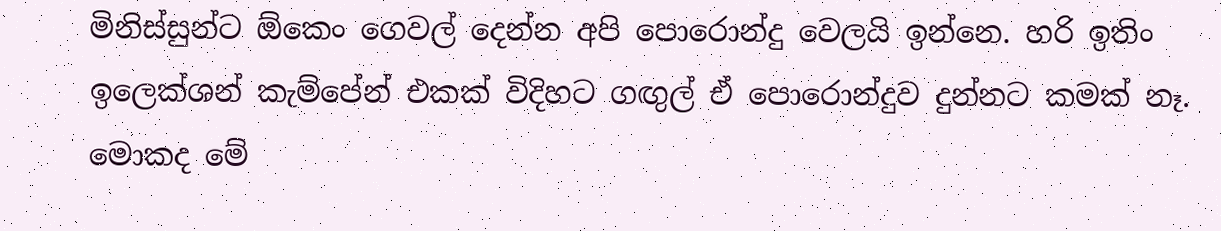මිනිස්සුන්ට ඕකෙං ගෙවල් දෙන්න අපි පොරොන්දු වෙලයි ඉන්නෙ. හරි ඉතිං ඉලෙක්ශන් කැම්පේන් එකක් විදිහට ගඟුල් ඒ පොරොන්දුව දුන්නට කමක් නෑ. මොකද මේ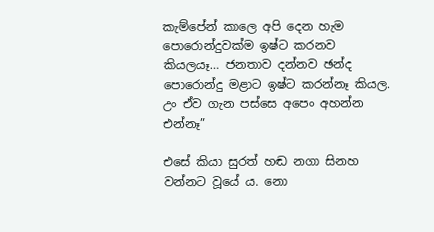කැම්පේන් කාලෙ අපි දෙන හැම පොරොන්දුවක්ම ඉෂ්ට කරනව කියලයෑ… ජනතාව දන්නව ඡන්ද පොරොන්දු මළාට ඉෂ්ට කරන්නෑ කියල.  උං ඒව ගැන පස්සෙ අපෙං අහන්න එන්නෑ”

එසේ කියා සුරත් හඬ නගා සිනහ වන්නට වූයේ ය. නො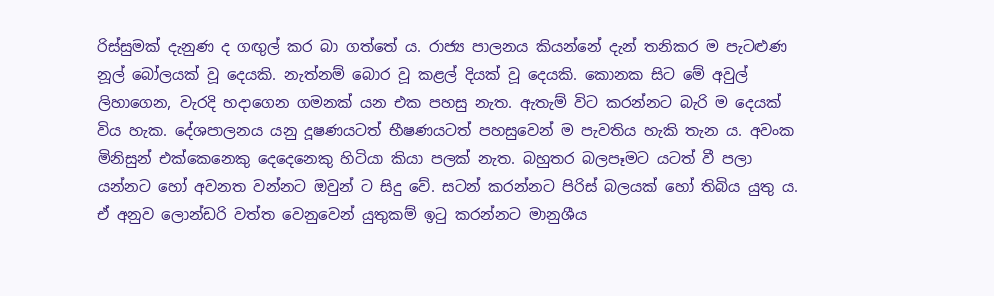රිස්සුමක් දැනුණ ද ගඟුල් කර බා ගත්තේ ය. රාජ්‍ය පාලනය කියන්නේ දැන් තනිකර ම පැටළුණ නූල් බෝලයක් වූ දෙයකි. නැත්නම් බොර වූ කළල් දියක් වූ දෙයකි. කොනක සිට මේ අවුල් ලිහාගෙන, වැරදි හදාගෙන ගමනක් යන එක පහසු නැත. ඇතැම් විට කරන්නට බැරි ම දෙයක් විය හැක. දේශපාලනය යනු දූෂණයටත් භීෂණයටත් පහසුවෙන් ම පැවතිය හැකි තැන ය. අවංක මිනිසුන් එක්කෙනෙකු දෙදෙනෙකු හිටියා කියා පලක් නැත. බහුතර බලපෑමට යටත් වී පලා යන්නට හෝ අවනත වන්නට ඔවුන් ට සිදු වේ. සටන් කරන්නට පිරිස් බලයක් හෝ තිබිය යුතු ය. ඒ අනුව ලොන්ඩරි වත්ත වෙනුවෙන් යුතුකම් ඉටු කරන්නට මානුශීය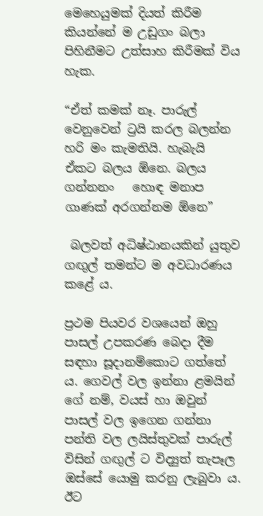මෙහෙයුමක් දියත් කිරීම කියන්නේ ම උඩුගං බලා පිහිනීමට උත්සාහ කිරීමක් විය හැක.

“ඒත් කමක් නෑ. පාරුල් වෙනුවෙන් ට්‍රයි කරල බලන්න හරි මං කැමතියි. හැබැයි ඒකට බලය ඕනෙ. බලය ගන්නනං   හොඳ මනාප ගාණක් අරගන්නම ඕනෙ”

 බලවත් අධිෂ්ඨානයකින් යුතුව ගඟුල් තමන්ට ම අවධාරණය කළේ ය.

ප්‍රථම පියවර වශයෙන් ඔහු පාසල් උපකරණ බෙදා දීම සඳහා සූදානම්කොට ගත්තේ ය. ගෙවල් වල ඉන්නා ළමයින් ගේ නම්, වයස් හා ඔවුන් පාසල් වල ඉගෙන ගන්නා පන්ති වල ලයිස්තුවක් පාරුල් විසින් ගඟුල් ට විද්‍යුත් තැපෑල ඔස්සේ යොමු කරනු ලැබුවා ය. ඊට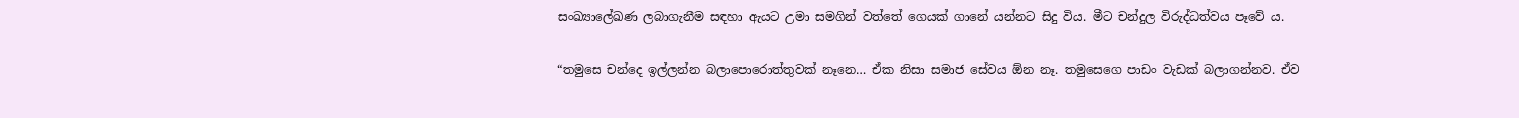සංඛ්‍යාලේඛණ ලබාගැනීම සඳහා ඇයට උමා සමගින් වත්තේ ගෙයක් ගානේ යන්නට සිදු විය. මීට චන්දුල විරුද්ධත්වය පෑවේ ය.

“තමුසෙ චන්දෙ ඉල්ලන්න බලාපොරොත්තුවක් නෑනෙ… ඒක නිසා සමාජ සේවය ඕන නෑ. තමුසෙගෙ පාඩං වැඩක් බලාගන්නව. ඒව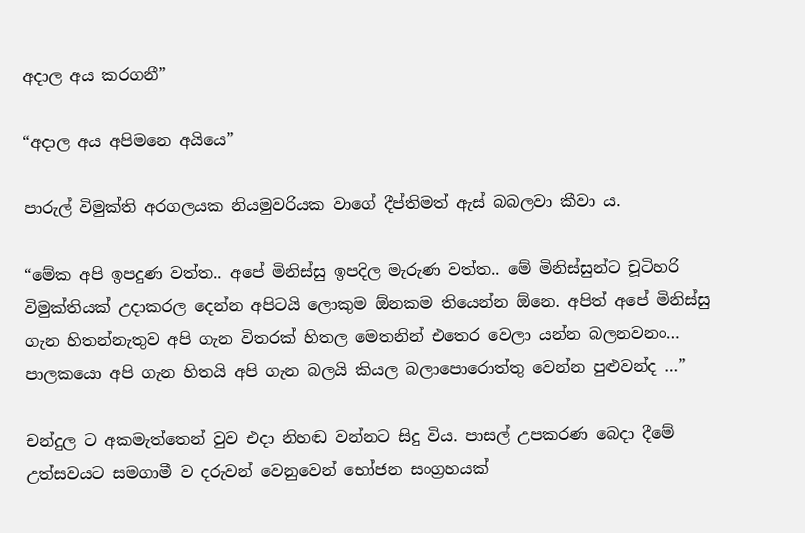අදාල අය කරගනී”

“අදාල අය අපිමනෙ අයියෙ”

පාරුල් විමුක්ති අරගලයක නියමුවරියක වාගේ දීප්තිමත් ඇස් බබලවා කීවා ය.

“මේක අපි ඉපදුණ වත්ත.. අපේ මිනිස්සු ඉපදිල මැරුණ වත්ත.. මේ මිනිස්සුන්ට චූටිහරි විමුක්තියක් උදාකරල දෙන්න අපිටයි ලොකුම ඕනකම තියෙන්න ඕනෙ. අපිත් අපේ මිනිස්සු ගැන හිතන්නැතුව අපි ගැන විතරක් හිතල මෙතනින් එතෙර වෙලා යන්න බලනවනං… පාලකයො අපි ගැන හිතයි අපි ගැන බලයි කියල බලාපොරොත්තු වෙන්න පුළුවන්ද …”

චන්දුල ට අකමැත්තෙන් වුව එදා නිහඬ වන්නට සිදු විය. පාසල් උපකරණ බෙදා දීමේ උත්සවයට සමගාමී ව දරුවන් වෙනුවෙන් භෝජන සංග්‍රහයක්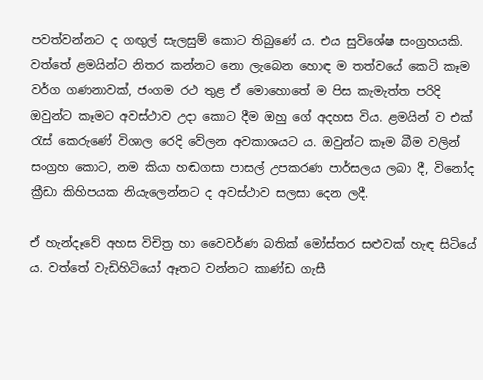පවත්වන්නට ද ගඟුල් සැලසුම් කොට තිබුණේ ය. එය සුවිශේෂ සංග්‍රහයකි. වත්තේ ළමයින්ට නිතර කන්නට නො ලැබෙන හොඳ ම තත්වයේ කෙටි කෑම වර්ග ගණනාවක්, ජංගම රථ තුළ ඒ මොහොතේ ම පිස කැමැත්ත පරිදි ඔවුන්ට කෑමට අවස්ථාව උදා කොට දීම ඔහු ගේ අදහස විය. ළමයින් ව එක් රැස් කෙරුණේ විශාල රෙදි වේලන අවකාශයට ය. ඔවුන්ට කෑම බීම වලින් සංග්‍රහ කොට, නම කියා හඬගසා පාසල් උපකරණ පාර්සලය ලබා දී, විනෝද ක්‍රීඩා කිහිපයක නියැලෙන්නට ද අවස්ථාව සලසා දෙන ලදී.

ඒ හැන්දෑවේ අහස විචිත්‍ර හා වෛවර්ණ බතික් මෝස්තර සළුවක් හැඳ සිටියේ ය. වත්තේ වැඩිහිටියෝ ඈතට වන්නට කාණ්ඩ ගැසී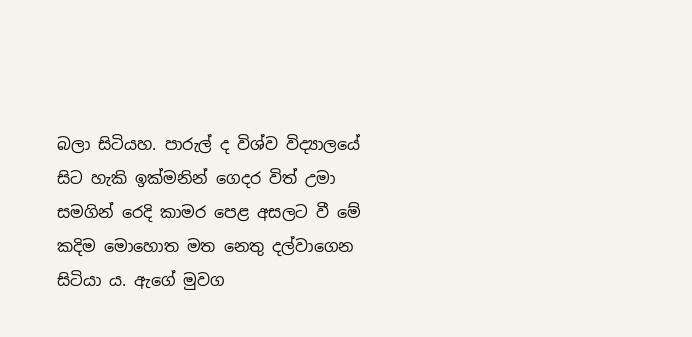බලා සිටියහ. පාරුල් ද විශ්ව විද්‍යාලයේ සිට හැකි ඉක්මනින් ගෙදර විත් උමා සමගින් රෙදි කාමර පෙළ අසලට වී මේ කදිම මොහොත මත නෙතු දල්වාගෙන සිටියා ය. ඇගේ මුවග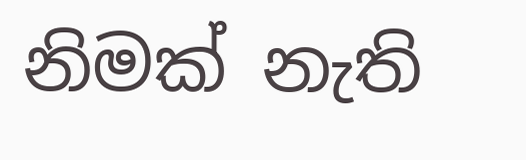නිමක් නැති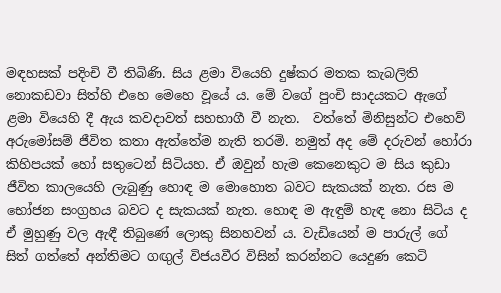මඳහසක් පදිංචි වී තිබිණි. සිය ළමා වියෙහි දුෂ්කර මතක කැබලිති නොකඩවා සිත්හි එහෙ මෙහෙ වූයේ ය. මේ වගේ පුංචි සාදයකට ඇගේ ළමා වියෙහි දී ඇය කවදාවත් සහභාගී වී නැත.  වත්තේ මිනිසුන්ට එහෙව් අරුමෝසම් ජීවිත කතා ඇත්තේම නැති තරමි. නමුත් අද මේ දරුවන් හෝරා කිහිපයක් හෝ සතුටෙන් සිටියහ. ඒ ඔවුන් හැම කෙනෙකුට ම සිය කුඩා ජීවිත කාලයෙහි ලැබුණු හොඳ ම මොහොත බවට සැකයක් නැත. රස ම භෝජන සංග්‍රහය බවට ද සැකයක් නැත. හොඳ ම ඇඳුම් හැඳ නො සිටිය ද ඒ මුහුණු වල ඇඳී තිබුණේ ලොකු සිනහවන් ය. වැඩියෙන් ම පාරුල් ගේ සිත් ගත්තේ අන්තිමට ගඟුල් විජයවීර විසින් කරන්නට යෙදුණ කෙටි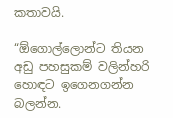කතාවයි.

“ඕගොල්ලොන්ට තියන අඩු පහසුකම් වලින්හරි හොඳට ඉගෙනගන්න බලන්න.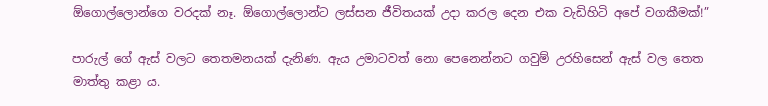ඕගොල්ලොන්ගෙ වරදක් නෑ. ඕගොල්ලොන්ට ලස්සන ජීවිතයක් උදා කරල දෙන එක වැඩිහිටි අපේ වගකීමක්!”

පාරුල් ගේ ඇස් වලට තෙතමනයක් දැනිණ. ඇය උමාටවත් නො පෙනෙන්නට ගවුම් උරහිසෙන් ඇස් වල තෙත මාත්තු කළා ය.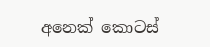අනෙක් කොටස්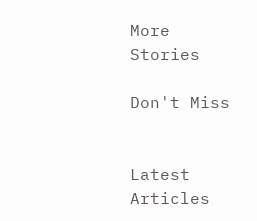More Stories

Don't Miss


Latest Articles